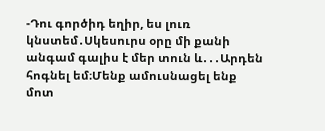-Դու գործիդ եղիր, ես լուռ կնստեմ․Սկեսուրս օրը մի քանի անգամ գալիս է մեր տուն և․․․Արդեն հոգնել եմ։Մենք ամուսնացել ենք մոտ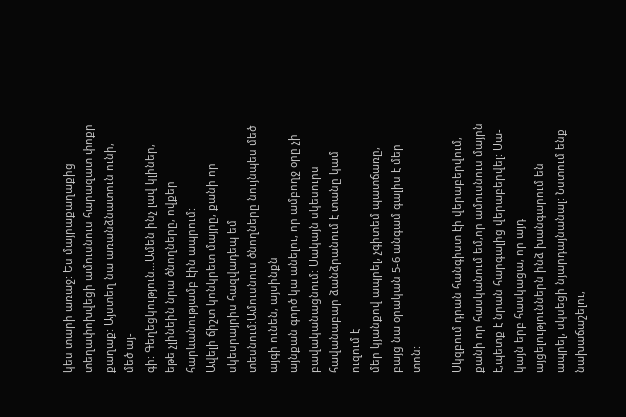կես տարի առաջ: Ես մայրաքաղաքից տեղափոխվեցի ամուսնուս հարազատ փոքր քաղաք: Այստեղ նա առանձնատուն ունի, մեծ այ-
գի: Գեղեցկություն…Ամեն ինչ լավ կլիներ, եթե չլինեին նրա ծնողները, ովքեր հարևանությամբ էին ապրում:
Ավելի ճիշտ կոնկրետ մայրը, քանի որ սկեսրայրիս հազվադեպ եմ տեսնում:Ամուսնուս ծնողները նույնպես մեծ այգի ունեն, այսինքն
այնքան գործ կա անելու, որ ամբողջ օրը չի բավականացնում: Սակայն սկեսուրս հավանաբար ձանձրանում է տանը կամ ուզում է
մեր կյանքով ապրել, չգիտեմ պատճառը, բայց նա օրական 5-6 անգամ գալիս է մեր տոն:

Սկզբում դրան հանգիստ էի վերաբերվում, քանի որ հասկանում եմ,որ ամուսնուս մայրն է,պետք է նրան հարգալից վերաբերվել: Սա-
կայն երբ հասկացա, որ այդ այցելություններն ինձ խանգարում են ապրել, սկսեցի նյարդայնանալ: Նստում ենք նախաճաշելու,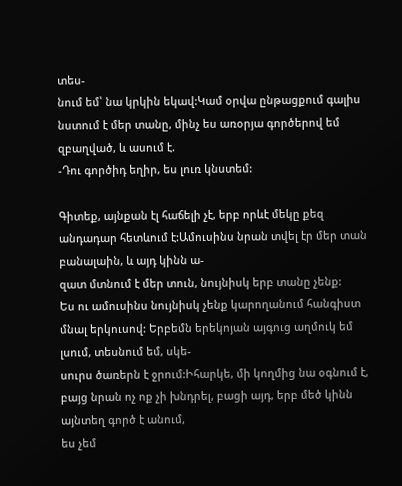տես-
նում եմ՝ նա կրկին եկավ:Կամ օրվա ընթացքում գալիս նստում է մեր տանը, մինչ ես առօրյա գործերով եմ զբաղված, և ասում է.
-Դու գործիդ եղիր, ես լուռ կնստեմ:

Գիտեք, այնքան էլ հաճելի չէ, երբ որևէ մեկը քեզ անդադար հետևում է:Ամուսինս նրան տվել էր մեր տան բանալաին, և այդ կինն ա-
զատ մտնում է մեր տուն, նույնիսկ երբ տանը չենք:
Ես ու ամուսինս նույնիսկ չենք կարողանում հանգիստ մնալ երկուսով: Երբեմն երեկոյան այգուց աղմուկ եմ լսում, տեսնում եմ, սկե-
սուրս ծառերն է ջրում:Իհարկե, մի կողմից նա օգնում է, բայց նրան ոչ ոք չի խնդրել, բացի այդ, երբ մեծ կինն այնտեղ գործ է անում,
ես չեմ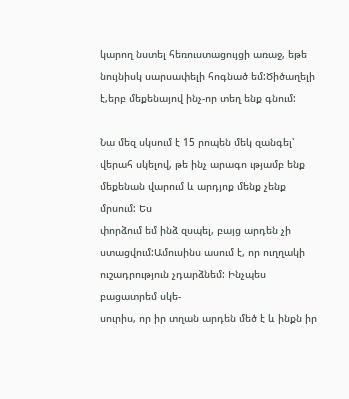կարող նստել հեռուստացույցի առաջ, եթե նույնիսկ սարսափելի հոգնած եմ:Ծիծաղելի է,երբ մեքենայով ինչ-որ տեղ ենք գնում:

Նա մեզ սկսում է 15 րոպեն մեկ զանգել՝ վերահ սկելով, թե ինչ արագո ւթյամբ ենք մեքենան վարում և արդյոք մենք չենք մրսում: Ես
փորձում եմ ինձ զսպել, բայց արդեն չի ստացվում:Ամուսինս ասում է, որ ուղղակի ուշադրություն չդարձնեմ: Ինչպես բացատրեմ սկե-
սուրիս, որ իր տղան արդեն մեծ է և ինքն իր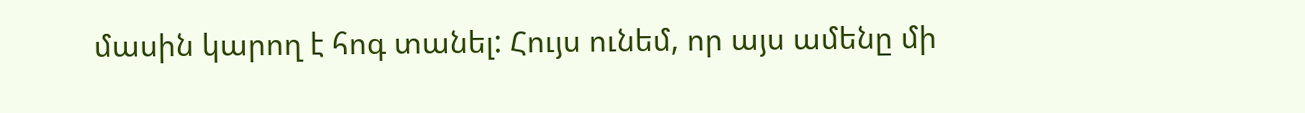մասին կարող է հոգ տանել: Հույս ունեմ, որ այս ամենը մի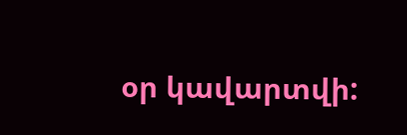օր կավարտվի: